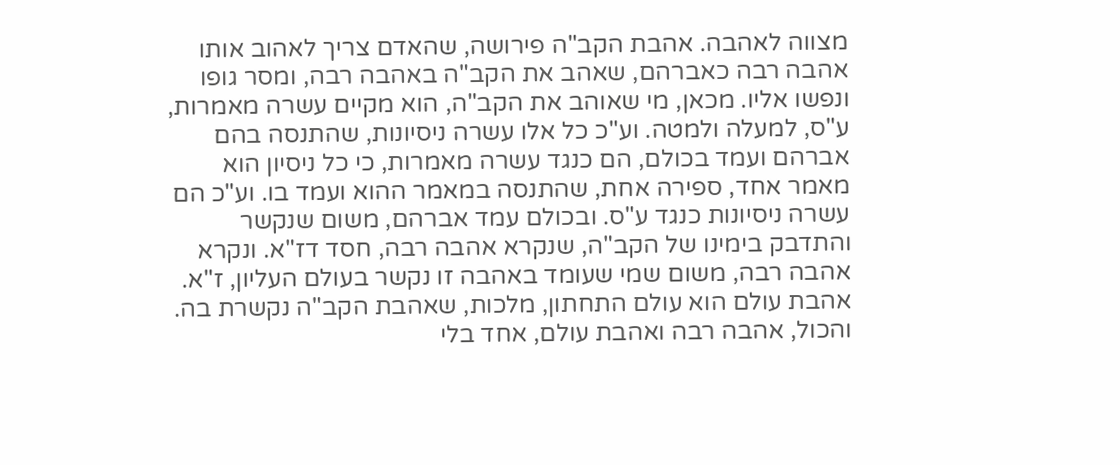מצווה לאהבה. אהבת הקב"ה פירושה, שהאדם צריך לאהוב אותו אהבה רבה כאברהם, שאהב את הקב"ה באהבה רבה, ומסר גופו ונפשו אליו. מכאן, מי שאוהב את הקב"ה, הוא מקיים עשרה מאמרות, ע"ס, למעלה ולמטה. וע"כ כל אלו עשרה ניסיונות, שהתנסה בהם אברהם ועמד בכולם, הם כנגד עשרה מאמרות, כי כל ניסיון הוא מאמר אחד, ספירה אחת, שהתנסה במאמר ההוא ועמד בו. וע"כ הם עשרה ניסיונות כנגד ע"ס. ובכולם עמד אברהם, משום שנקשר והתדבק בימינו של הקב"ה, שנקרא אהבה רבה, חסד דז"א. ונקרא אהבה רבה, משום שמי שעומד באהבה זו נקשר בעולם העליון, ז"א. אהבת עולם הוא עולם התחתון, מלכות, שאהבת הקב"ה נקשרת בה. והכול, אהבה רבה ואהבת עולם, אחד בלי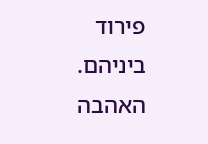פירוד ביניהם. האהבה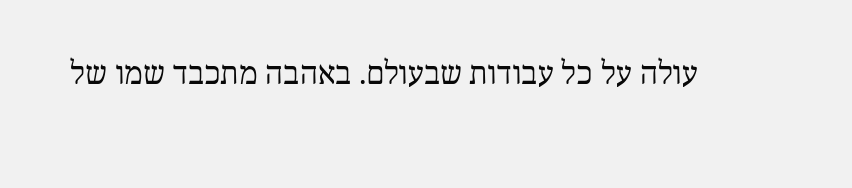עולה על כל עבודות שבעולם. באהבה מתכבד שמו של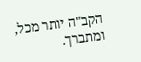הקב"ה יותר מכל, ומתברך.